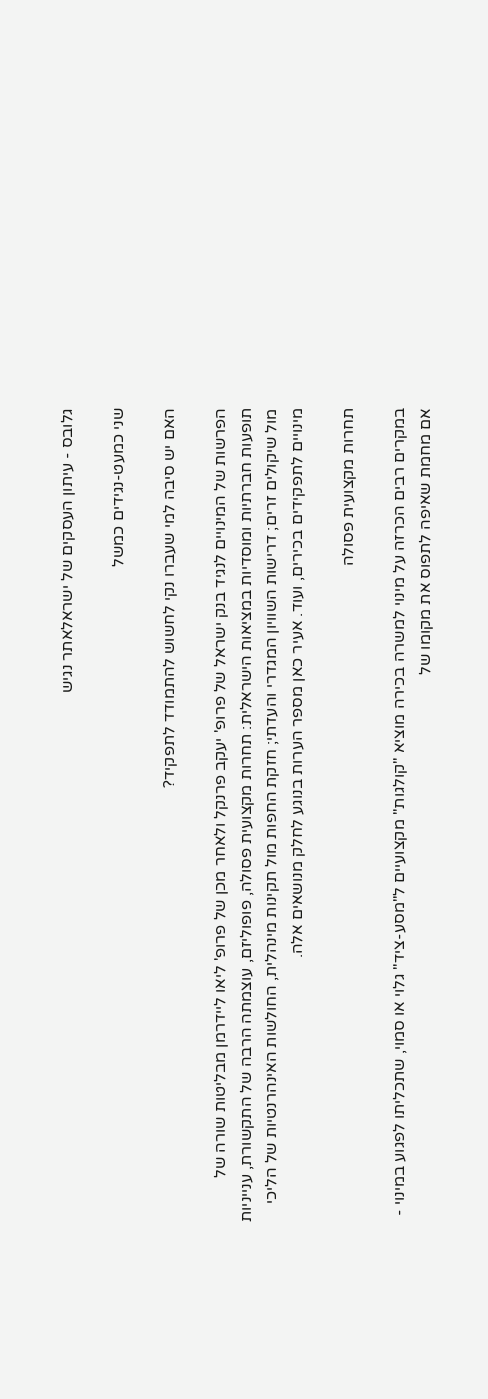גלובס - עיתון העסקים של ישראלאתר נגיש

שני כמעט-נגידים כמשל

האם יש סיבה למי שעברו נקי לחשוש להתמודד לתפקיד?

הפרשות של המינויים לנגיד בנק ישראל של פרופ' יעקב פרנקל ולאחר מכן של פרופ' ליאו ליידרמן מבליטות שורה של תופעות חברתיות ומוסדיות במציאות הישראלית: תחרות מקצועית פסולה, פופוליזם, עוצמתה הרבה של התקשורת, ענייניות מול שיקולים זרים; דרישות השוויון המגדרי והעדתי; חזקת החפות מול תקינות מינהלית, החולשות האינהרנטיות של הליכי מינויים לתפקידים בכירים, ועוד. אעיר כאן מספר הערות בנוגע לחלק מנושאים אלה.

תחרות מקצועית פסולה

במקרים רבים הכרזה על מינוי למשרה בכירה מוציא "קולגות" מקצועיים ל"מסע-ציד" גלוי או סמוי, שתכליתו לפגוע במינוי - אם מחמת שאיפה לתפוס את מקומו של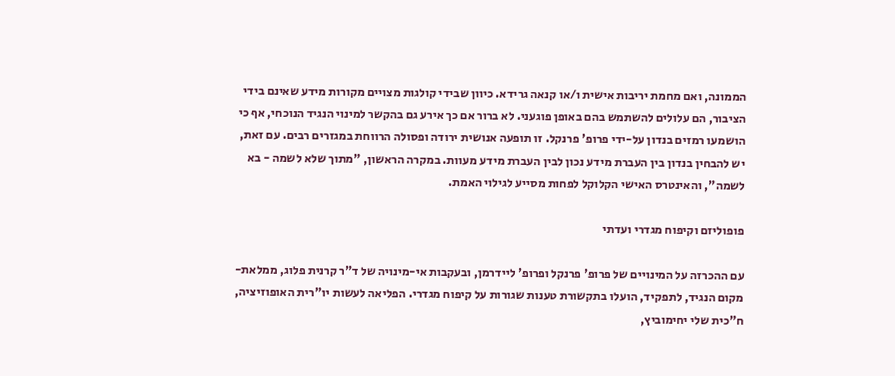הממונה, ואם מחמת יריבות אישית ו/או קנאה גרידא. כיוון שבידי קולגות מצויים מקורות מידע שאינם בידי הציבור, הם עלולים להשתמש בהם באופן פוגעני. לא ברור אם כך אירע גם בהקשר למינוי הנגיד הנוכחי, אף כי הושמעו רמזים בנדון על-ידי פרופ' פרנקל. זו תופעה אנושית ירודה ופסולה הרווחת במגזרים רבים. עם זאת, יש להבחין בנדון בין העברת מידע נכון לבין העברת מידע מעוות. במקרה הראשון, "מתוך שלא לשמה - בא לשמה", והאינטרס האישי הקלוקל לפחות מסייע לגילוי האמת.

פופוליזם וקיפוח מגדרי ועדתי

עם ההכרזה על המינויים של פרופ' פרנקל ופרופ' ליידרמן, ובעקבות אי-מינויה של ד"ר קרנית פלוג, ממלאת-מקום הנגיד, לתפקיד, הועלו בתקשורת טענות שגורות על קיפוח מגדרי. הפליאה לעשות יו"רית האופוזיציה, ח"כית שלי יחימוביץ,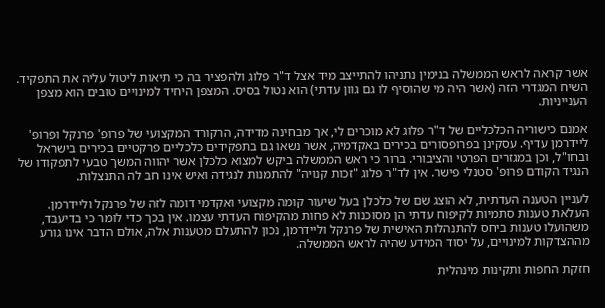אשר קראה לראש הממשלה בנימין נתניהו להתייצב מיד אצל ד"ר פלוג ולהפציר בה כי תיאות ליטול עליה את התפקיד. השיח המגדרי הזה (אשר היה מי שהוסיף לו גם גוון עדתי) הוא נטול בסיס. המצפן היחיד למינויים טובים הוא מצפן הענייניות.

אמנם כישוריה הכלכליים של ד"ר פלוג לא מוכרים לי, אך מבחינה מדידה, הרקורד המקצועי של פרופ' פרנקל ופרופ' ליידרמן עדיף. עסקינן בפרופסורים בכירים באקדמיה, אשר נשאו גם בתפקידים כלכליים פרקטיים בכירים בישראל ובחו"ל, וכן במגזרים הפרטי והציבורי. ברור כי ראש הממשלה ביקש למצוא כלכלן אשר יהווה המשך טבעי לתפקודו של הנגיד הקודם פרופ' סטנלי פישר. אין לד"ר פלוג "זכות קנויה" להתמנות לנגידה ואיש אינו חב לה התנצלות.

לעניין הטענה העדתית, לא הוצג שם של כלכלן בעל שיעור קומה מקצועי ואקדמי דומה לזה של פרנקל וליידרמן. העלאת טענות סתמיות לקיפוח עדתי הן מסוכנות לא פחות מהקיפוח העדתי עצמו. אין בכך כדי לומר כי בדיעבד, משהועלו טענות ביחס להתנהלות האישית של פרנקל וליידרמן, נכון להתעלם מטענות אלה, אולם הדבר אינו גורע מההצדקות למינויים, על יסוד המידע שהיה לראש הממשלה.

חזקת החפות ותקינות מינהלית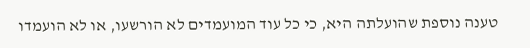טענה נוספת שהועלתה היא, כי כל עוד המועמדים לא הורשעו, או לא הועמדו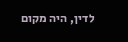לדין, היה מקום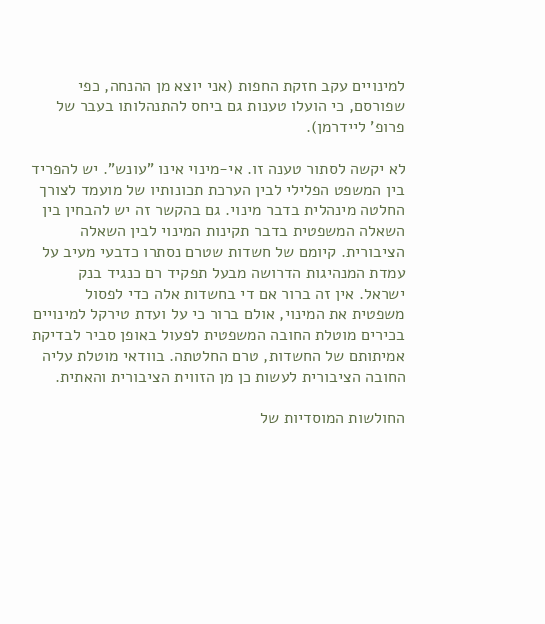למינויים עקב חזקת החפות (אני יוצא מן ההנחה, כפי שפורסם, כי הועלו טענות גם ביחס להתנהלותו בעבר של פרופ' ליידרמן).

לא יקשה לסתור טענה זו. אי-מינוי אינו "עונש". יש להפריד בין המשפט הפלילי לבין הערכת תכונותיו של מועמד לצורך החלטה מינהלית בדבר מינוי. גם בהקשר זה יש להבחין בין השאלה המשפטית בדבר תקינות המינוי לבין השאלה הציבורית. קיומם של חשדות שטרם נסתרו כדבעי מעיב על עמדת המנהיגות הדרושה מבעל תפקיד רם כנגיד בנק ישראל. אין זה ברור אם די בחשדות אלה כדי לפסול משפטית את המינוי, אולם ברור כי על ועדת טירקל למינויים בכירים מוטלת החובה המשפטית לפעול באופן סביר לבדיקת אמיתותם של החשדות, טרם החלטתה. בוודאי מוטלת עליה החובה הציבורית לעשות כן מן הזווית הציבורית והאתית.

החולשות המוסדיות של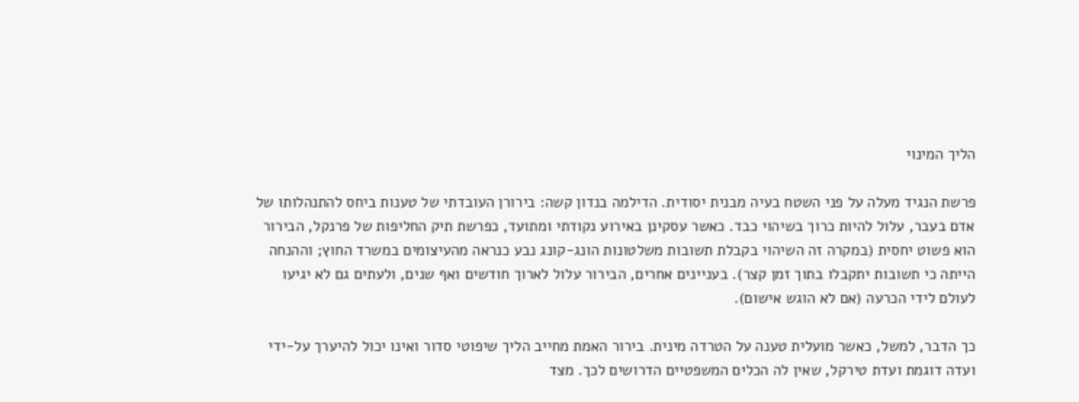הליך המינוי

פרשת הנגיד מעלה על פני השטח בעיה מבנית יסודית. הדילמה בנדון קשה: בירורן העובדתי של טענות ביחס להתנהלותו של אדם בעבר, עלול להיות כרוך בשיהוי כבד. כאשר עסקינן באירוע נקודתי ומתועד, כפרשת תיק החליפות של פרנקל, הבירור הוא פשוט יחסית (במקרה זה השיהוי בקבלת תשובות משלטונות הונג-קונג נבע כנראה מהעיצומים במשרד החוץ; וההנחה הייתה כי תשובות יתקבלו בתוך זמן קצר). בעניינים אחרים, הבירור עלול לארוך חודשים ואף שנים, ולעתים גם לא יגיעו לעולם לידי הכרעה (אם לא הוגש אישום).

כך הדבר, למשל, כאשר מועלית טענה על הטרדה מינית. בירור האמת מחייב הליך שיפוטי סדור ואינו יכול להיערך על-ידי ועדה דוגמת ועדת טירקל, שאין לה הכלים המשפטיים הדרושים לכך. מצד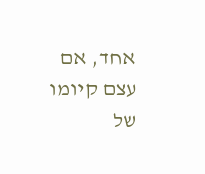אחד, אם עצם קיומו של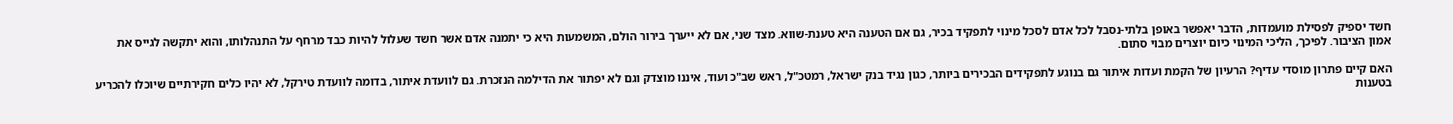חשד יספיק לפסילת מועמדות, הדבר יאפשר באופן בלתי-נסבל לכל אדם לסכל מינוי לתפקיד בכיר, גם אם הטענה היא טענת-שווא. מצד שני, אם לא ייערך בירור הולם, המשמעות היא כי יתמנה אדם אשר חשד שעלול להיות כבד מרחף על התנהלותו, והוא יתקשה לגייס את אמון הציבור. לפיכך, הליכי המינוי כיום יוצרים מבוי סתום.

האם קיים פתרון מוסדי עדיף? הרעיון של הקמת ועדות איתור גם בנוגע לתפקידים הבכירים ביותר, כגון נגיד בנק ישראל, רמטכ"ל, ראש שב"כ ועוד, איננו מוצדק וגם לא יפתור את הדילמה הנזכרת. גם לוועדת איתור, בדומה לוועדת טירקל, לא יהיו כלים חקירתיים שיוכלו להכריע בטענות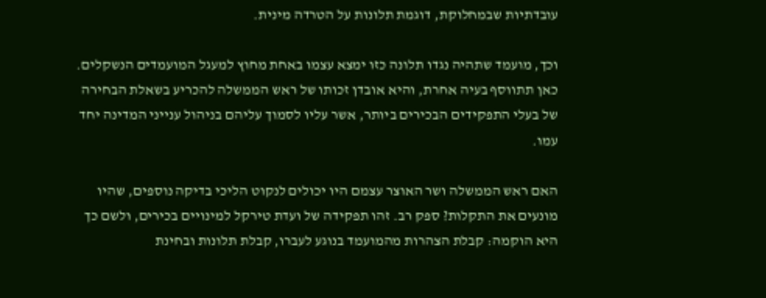עובדתיות שבמחלוקת, דוגמת תלונות על הטרדה מינית.

וכך, מועמד שתהיה נגדו תלונה כזו ימצא עצמו באחת מחוץ למעגל המועמדים הנשקלים. כאן תתווסף בעיה אחרת, והיא אובדן זכותו של ראש הממשלה להכריע בשאלת הבחירה של בעלי התפקידים הבכירים ביותר, אשר עליו לסמוך עליהם בניהול ענייני המדינה יחד עמו.

האם ראש הממשלה ושר האוצר עצמם היו יכולים לנקוט הליכי בדיקה נוספים, שהיו מונעים את התקלות? ספק רב. זהו תפקידה של ועדת טירקל למינויים בכירים, ולשם כך היא הוקמה: קבלת הצהרות מהמועמד בנוגע לעברו, קבלת תלונות ובחינת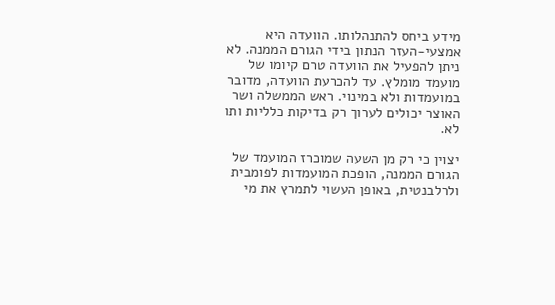מידע ביחס להתנהלותו. הוועדה היא אמצעי-העזר הנתון בידי הגורם הממנה. לא ניתן להפעיל את הוועדה טרם קיומו של מועמד מומלץ. עד להכרעת הוועדה, מדובר במועמדות ולא במינוי. ראש הממשלה ושר האוצר יכולים לערוך רק בדיקות כלליות ותו לא.

יצוין כי רק מן השעה שמוכרז המועמד של הגורם הממנה, הופכת המועמדות לפומבית ולרלבנטית, באופן העשוי לתמרץ את מי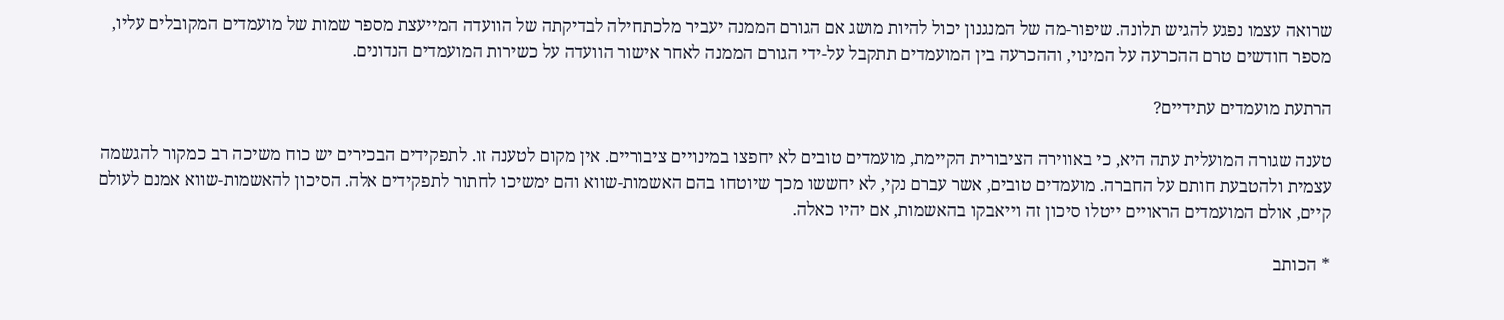שרואה עצמו נפגע להגיש תלונה. שיפור-מה של המנגנון יכול להיות מושג אם הגורם הממנה יעביר מלכתחילה לבדיקתה של הוועדה המייעצת מספר שמות של מועמדים המקובלים עליו, מספר חודשים טרם ההכרעה על המינוי, וההכרעה בין המועמדים תתקבל על-ידי הגורם הממנה לאחר אישור הוועדה על כשירות המועמדים הנדונים.

הרתעת מועמדים עתידיים?

טענה שגורה המועלית עתה היא, כי באווירה הציבורית הקיימת, מועמדים טובים לא יחפצו במינויים ציבוריים. אין מקום לטענה זו. לתפקידים הבכירים יש כוח משיכה רב כמקור להגשמה עצמית ולהטבעת חותם על החברה. מועמדים טובים, אשר עברם נקי, לא יחששו מכך שיוטחו בהם האשמות-שווא והם ימשיכו לחתור לתפקידים אלה. הסיכון להאשמות-שווא אמנם לעולם קיים, אולם המועמדים הראויים ייטלו סיכון זה וייאבקו בהאשמות, אם יהיו כאלה.

* הכותב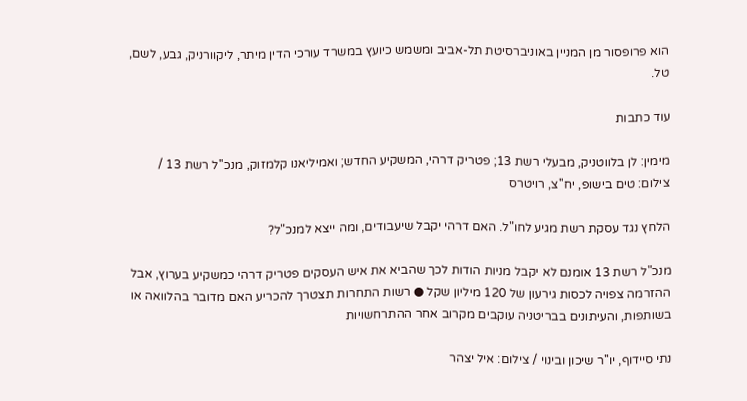הוא פרופסור מן המניין באוניברסיטת תל-אביב ומשמש כיועץ במשרד עורכי הדין מיתר, ליקוורניק, גבע, לשם, טל.

עוד כתבות

מימין: לן בלווטניק, מבעלי רשת 13; פטריק דרהי, המשקיע החדש; ואמיליאנו קלמזוק, מנכ''ל רשת 13 / צילום: טים בישופ, יח''צ, רויטרס

הלחץ נגד עסקת רשת מגיע לחו"ל. האם דרהי יקבל שיעבודים, ומה ייצא למנכ"ל?

מנכ"ל רשת 13 אומנם לא יקבל מניות הודות לכך שהביא את איש העסקים פטריק דרהי כמשקיע בערוץ, אבל ההזרמה צפויה לכסות גירעון של 120 מיליון שקל ● רשות התחרות תצטרך להכריע האם מדובר בהלוואה או בשותפות, והעיתונים בבריטניה עוקבים מקרוב אחר ההתרחשויות

נתי סיידוף, יו''ר שיכון ובינוי / צילום: איל יצהר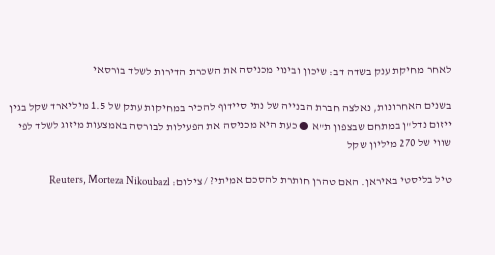לאחר מחיקת ענק בשדה דב: שיכון ובינוי מכניסה את השכרת הדירות לשלד בורסאי

בשנים האחרונות, נאלצה חברת הבנייה של נתי סיידוף להכיר במחיקות עתק של 1.5 מיליארד שקל בגין ייזום נדל"ן במתחם שבצפון ת"א ● כעת היא מכניסה את הפעילות לבורסה באמצעות מיזוג לשלד לפי שווי של 270 מיליון שקל

טיל בליסטי באיראן. האם טהרן חותרת להסכם אמיתי? / צילום: Reuters, Morteza Nikoubazl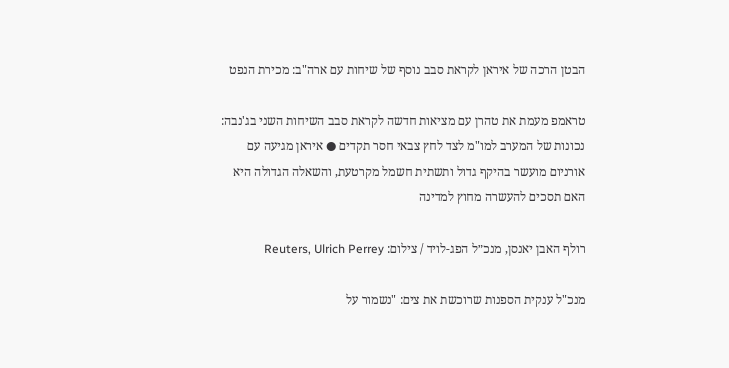הבטן הרכה של איראן לקראת סבב נוסף של שיחות עם ארה"ב: מכירת הנפט

טראמפ מעמת את טהרן עם מציאות חדשה לקראת סבב השיחות השני בג'נבה: נכונות של המערב למו"מ לצד לחץ צבאי חסר תקדים ● איראן מגיעה עם אורניום מועשר בהיקף גדול ותשתית חשמל מקרטעת, והשאלה הגדולה היא האם תסכים להעשרה מחוץ למדינה

רולף האבן יאנסן, מנכ״ל הפג-לויד / צילום: Reuters, Ulrich Perrey

מנכ"ל ענקית הספנות שרוכשת את צים: "נשמור על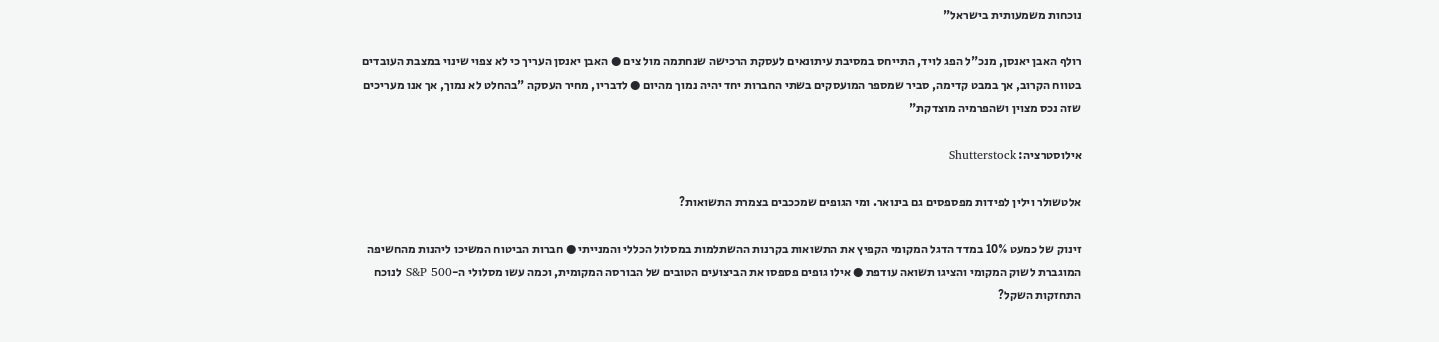נוכחות משמעותית בישראל"

רולף האבן יאנסן, מנכ"ל הפג לויד, התייחס במסיבת עיתונאים לעסקת הרכישה שנחתמה מול צים ● האבן יאנסן העריך כי לא צפוי שינוי במצבת העובדים בטווח הקרוב, אך במבט קדימה, סביר שמספר המועסקים בשתי החברות יחד יהיה נמוך מהיום ● לדבריו, מחיר העסקה "בהחלט לא נמוך, אך אנו מעריכים שזה נכס מצוין ושהפרמיה מוצדקת"

אילוסטרציה: Shutterstock

אלטשולר וילין לפידות מפספסים גם בינואר. ומי הגופים שמככבים בצמרת התשואות?

זינוק של כמעט 10% במדד הדגל המקומי הקפיץ את התשואות בקרנות ההשתלמות במסלול הכללי והמנייתי ● חברות הביטוח המשיכו ליהנות מהחשיפה המוגברת לשוק המקומי והציגו תשואה עודפת ● אילו גופים פספסו את הביצועים הטובים של הבורסה המקומית, וכמה עשו מסלולי ה-S&P 500 לנוכח התחזקות השקל?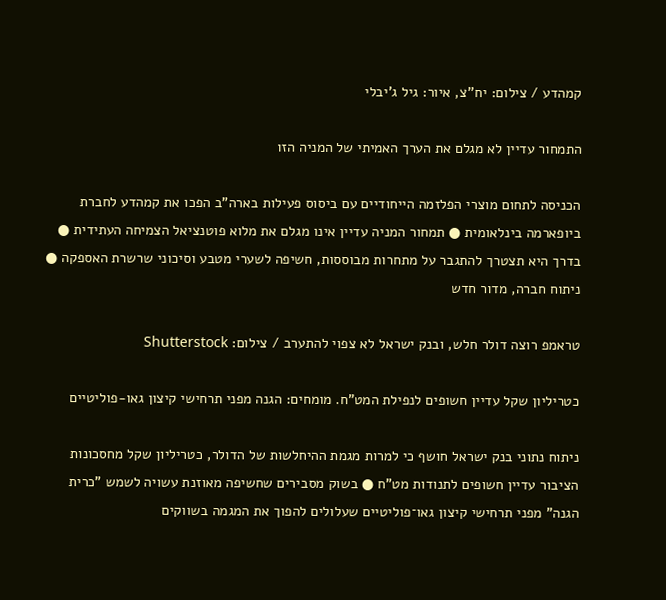קמהדע / צילום: יח''צ, איור: גיל ג'יבלי

התמחור עדיין לא מגלם את הערך האמיתי של המניה הזו

הכניסה לתחום מוצרי הפלזמה הייחודיים עם ביסוס פעילות בארה"ב הפכו את קמהדע לחברת ביופארמה בינלאומית ● תמחור המניה עדיין אינו מגלם את מלוא פוטנציאל הצמיחה העתידית ● בדרך היא תצטרך להתגבר על מתחרות מבוססות, חשיפה לשערי מטבע וסיכוני שרשרת האספקה ● ניתוח חברה, מדור חדש

טראמפ רוצה דולר חלש, ובנק ישראל לא צפוי להתערב / צילום: Shutterstock

כטריליון שקל עדיין חשופים לנפילת המט"ח. מומחים: הגנה מפני תרחישי קיצון גאו-פוליטיים

ניתוח נתוני בנק ישראל חושף כי למרות מגמת ההיחלשות של הדולר, כטריליון שקל מחסכונות הציבור עדיין חשופים לתנודות מט"ח ● בשוק מסבירים שחשיפה מאוזנת עשויה לשמש "כרית הגנה" מפני תרחישי קיצון גאו־פוליטיים שעלולים להפוך את המגמה בשווקים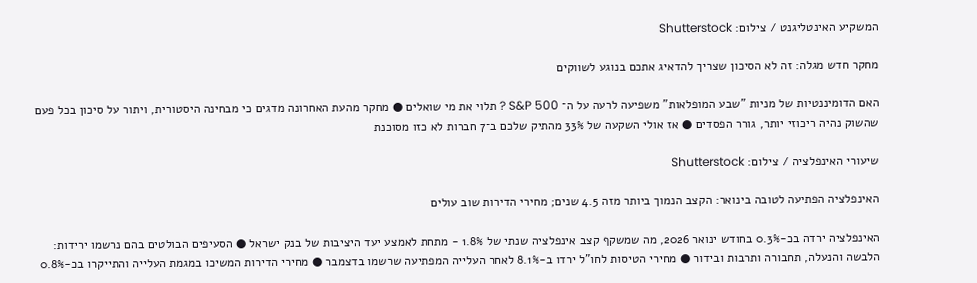המשקיע האינטליגנט / צילום: Shutterstock

מחקר חדש מגלה: זה לא הסיכון שצריך להדאיג אתכם בנוגע לשווקים

האם הדומיננטיות של מניות "שבע המופלאות" משפיעה לרעה על ה־ S&P 500 ? תלוי את מי שואלים ● מחקר מהעת האחרונה מדגים כי מבחינה היסטורית, ויתור על סיכון בכל פעם שהשוק נהיה ריכוזי יותר, גורר הפסדים ● אז אולי השקעה של 33% מהתיק שלכם ב־7 חברות לא כזו מסוכנת

שיעורי האינפלציה / צילום: Shutterstock

האינפלציה הפתיעה לטובה בינואר: הקצב הנמוך ביותר מזה 4.5 שנים; מחירי הדירות שוב עולים

האינפלציה ירדה בכ-0.3% בחודש ינואר 2026, מה שמשקף קצב אינפלציה שנתי של 1.8% - מתחת לאמצע יעד היציבות של בנק ישראל ● הסעיפים הבולטים בהם נרשמו ירידות: הלבשה והנעלה, תחבורה ותרבות ובידור ● מחירי הטיסות לחו"ל ירדו ב-8.1% לאחר העלייה המפתיעה שרשמו בדצמבר ● מחירי הדירות המשיכו במגמת העלייה והתייקרו בכ-0.8%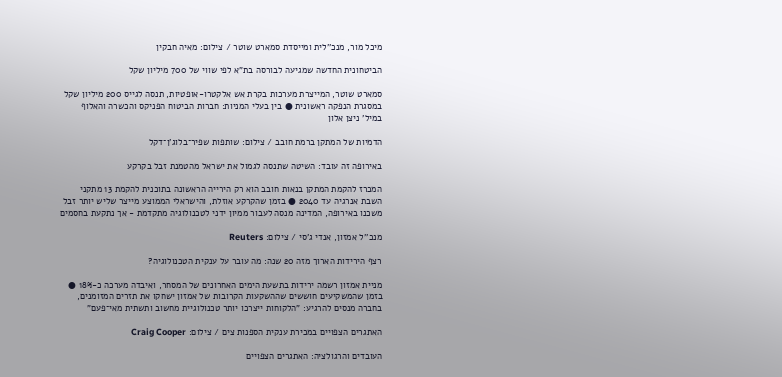מיכל מור, מנכ''לית ומייסדת סמארט שוטר / צילום: מאיה חבקין

הביטחונית החדשה שמגיעה לבורסה בת"א לפי שווי של 700 מיליון שקל

סמארט שוטר, המייצרת מערכות בקרת אש אלקטרו-אופטיות, תנסה לגייס 200 מיליון שקל במסגרת הנפקה ראשונית ● בין בעלי המניות: חברות הביטוח הפניקס והכשרה והאלוף במיל' ניצן אלון

הדמיות של המתקן ברמת חובב / צילום: שותפות שפיר־בלוג'ן־דקל

באירופה זה עובד: השיטה שתנסה לגמול את ישראל מהטמנת זבל בקרקע

המכרז להקמת המתקן בנאות חובב הוא רק הירייה הראשונה בתוכנית להקמת 13 מתקני השבת אנרגיה עד 2040 ● בזמן שהקרקע אוזלת, והישראלי הממוצע מייצר שליש יותר זבל משכנו באירופה, המדינה מנסה לעבור ממיון ידני לטכנולוגיה מתקדמת - אך נתקעת בחסמים

מנכ''ל אמזון, אנדי ג'סי / צילום: Reuters

רצף הירידות הארוך מזה 20 שנה: מה עובר על ענקית הטכנולוגיה?

מניית אמזון רשמה ירידות בתשעת הימים האחרונים של המסחר, ואיבדה מערכה כ-18% ● בזמן שהמשקיעים חוששים שההשקעות הקרובות של אמזון ישחקו את תזרים המזומנים, בחברה מנסים להרגיע: "הלקוחות ייצרכו יותר טכנולוגיית מחשוב ותשתית מאי־פעם"

האתגרים הצפויים במכירת ענקית הספנות צים / צילום: Craig Cooper

העובדים והרגולציה: האתגרים הצפויים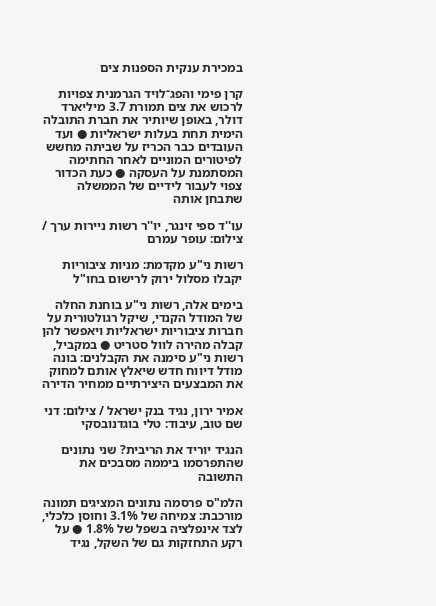במכירת ענקית הספנות צים

קרן פימי והפג־לויד הגרמנית צפויות לרכוש את צים תמורת 3.7 מיליארד דולר, באופן שיותיר את חברת התובלה הימית תחת בעלות ישראליות ● ועד העובדים כבר הכריז על שביתה מחשש לפיטורים המוניים לאחר החתימה המסתמנת על העסקה ● כעת הכדור צפוי לעבור לידיים של הממשלה שתבחן אותה

עו''ד ספי זינגר, יו''ר רשות ניירות ערך / צילום: עופר עמרם

רשות ני"ע מקדמת: מניות ציבוריות יקבלו מסלול ירוק לרישום בחו"ל

בימים אלה, רשות ני"ע בוחנת החלה של המודל הקנדי, שיקל רגולטורית על חברות ציבוריות ישראליות ויאפשר להן קבלה מהירה לוול סטריט ● במקביל, רשות ני"ע סימנה את הקבלנים: בונה מודל דיווח חדש שיאלץ אותם למחוק את המבצעים היצירתיים ממחיר הדירה

אמיר ירון, נגיד בנק ישראל / צילום: דני שם טוב, עיבוד: טלי בוגדנובסקי

הנגיד יוריד את הריבית? שני נתונים שהתפרסמו ביממה מסבכים את התשובה

הלמ"ס פרסמה נתונים המציגים תמונה מורכבת: צמיחה של 3.1% וחוסן כלכלי, לצד אינפלציה בשפל של 1.8% ● על רקע התחזקות גם של השקל, נגיד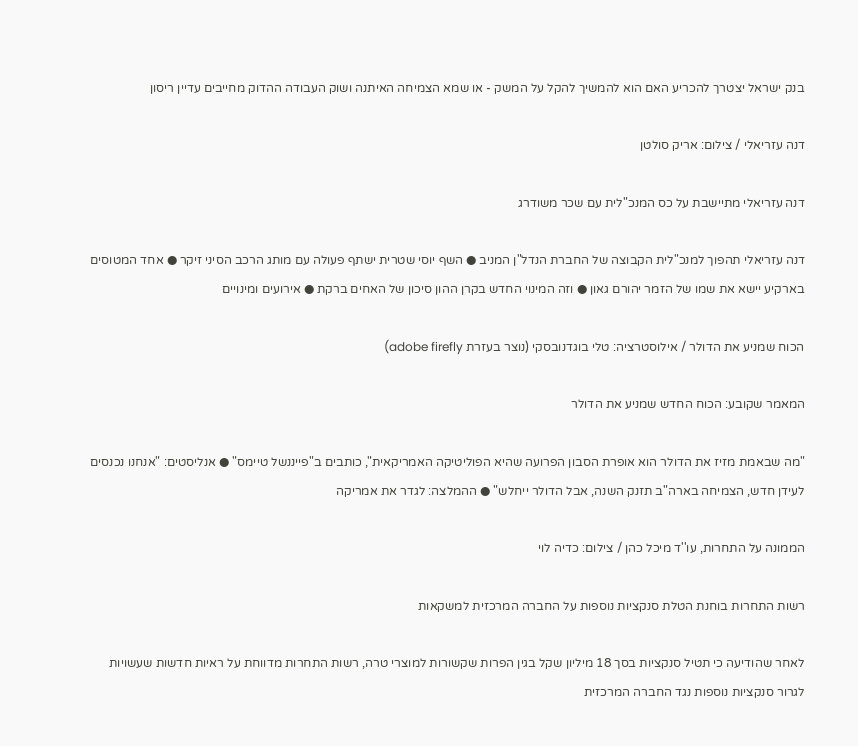בנק ישראל יצטרך להכריע האם הוא להמשיך להקל על המשק - או שמא הצמיחה האיתנה ושוק העבודה ההדוק מחייבים עדיין ריסון

דנה עזריאלי / צילום: אריק סולטן

דנה עזריאלי מתיישבת על כס המנכ"לית עם שכר משודרג

דנה עזריאלי תהפוך למנכ"לית הקבוצה של החברת הנדל"ן המניב ● השף יוסי שטרית ישתף פעולה עם מותג הרכב הסיני זיקר ● אחד המטוסים בארקיע יישא את שמו של הזמר יהורם גאון ● וזה המינוי החדש בקרן ההון סיכון של האחים ברקת ● אירועים ומינויים

הכוח שמניע את הדולר / אילוסטרציה: טלי בוגדנובסקי (נוצר בעזרת adobe firefly)

המאמר שקובע: הכוח החדש שמניע את הדולר

"מה שבאמת מזיז את הדולר הוא אופרת הסבון הפרועה שהיא הפוליטיקה האמריקאית", כותבים ב"פייננשל טיימס" ● אנליסטים: "אנחנו נכנסים לעידן חדש, הצמיחה בארה"ב תזנק השנה, אבל הדולר ייחלש" ● ההמלצה: לגדר את אמריקה

הממונה על התחרות, עו''ד מיכל כהן / צילום: כדיה לוי

רשות התחרות בוחנת הטלת סנקציות נוספות על החברה המרכזית למשקאות

לאחר שהודיעה כי תטיל סנקציות בסך 18 מיליון שקל בגין הפרות שקשורות למוצרי טרה, רשות התחרות מדווחת על ראיות חדשות שעשויות לגרור סנקציות נוספות נגד החברה המרכזית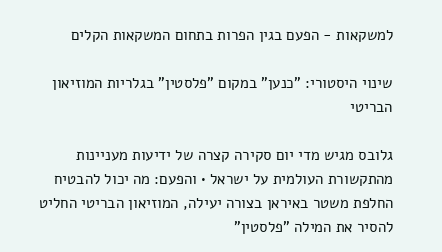למשקאות - הפעם בגין הפרות בתחום המשקאות הקלים

שינוי היסטורי: "כנען" במקום "פלסטין" בגלריות המוזיאון הבריטי

גלובס מגיש מדי יום סקירה קצרה של ידיעות מעניינות מהתקשורת העולמית על ישראל • והפעם: מה יכול להבטיח החלפת משטר באיראן בצורה יעילה, המוזיאון הבריטי החליט להסיר את המילה "פלסטין"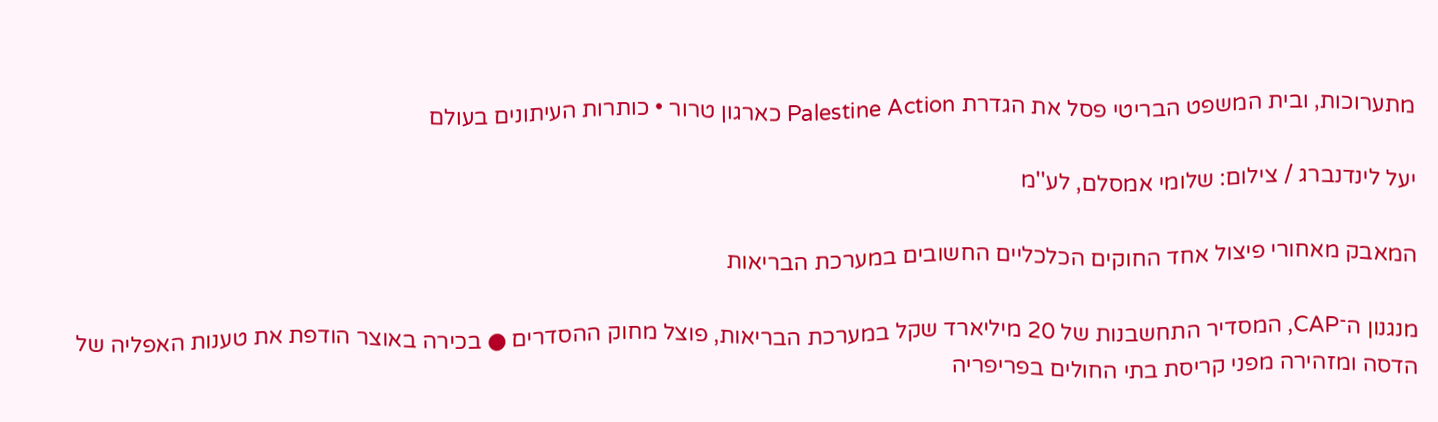מתערוכות, ובית המשפט הבריטי פסל את הגדרת Palestine Action כארגון טרור • כותרות העיתונים בעולם

יעל לינדנברג / צילום: שלומי אמסלם, לע''מ

המאבק מאחורי פיצול אחד החוקים הכלכליים החשובים במערכת הבריאות

מנגנון ה־CAP, המסדיר התחשבנות של 20 מיליארד שקל במערכת הבריאות, פוצל מחוק ההסדרים ● בכירה באוצר הודפת את טענות האפליה של הדסה ומזהירה מפני קריסת בתי החולים בפריפריה